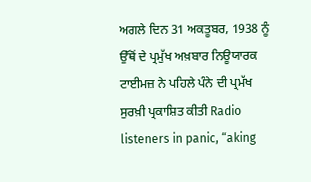ਅਗਲੇ ਦਿਨ 31 ਅਕਤੂਬਰ, 1938 ਨੂੰ ਉੱਥੋਂ ਦੇ ਪ੍ਰਮੁੱਖ ਅਖ਼ਬਾਰ ਨਿਊਯਾਰਕ ਟਾਈਮਜ਼ ਨੇ ਪਹਿਲੇ ਪੰਨੇ ਦੀ ਪ੍ਰਮੱਖ ਸੁਰਖ਼ੀ ਪ੍ਰਕਾਸ਼ਿਤ ਕੀਤੀ Radio listeners in panic, “aking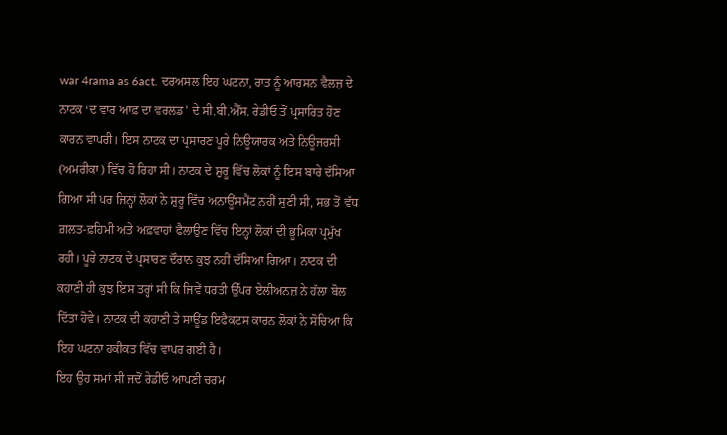war 4rama as 6act. ਦਰਅਸਲ ਇਹ ਘਟਨਾ, ਰਾਤ ਨੂੰ ਆਰਸਨ ਵੈਲਜ਼ ਦੇ ਨਾਟਕ ‘ਦ ਵਾਰ ਆਫ਼ ਦਾ ਵਰਲਡ’ ਦੇ ਸੀ.ਬੀ.ਐੱਸ. ਰੇਡੀਓ ਤੋਂ ਪ੍ਰਸਾਰਿਤ ਹੋਣ ਕਾਰਨ ਵਾਪਰੀ। ਇਸ ਨਾਟਕ ਦਾ ਪ੍ਰਸਾਰਣ ਪੂਰੇ ਨਿਊਯਾਰਕ ਅਤੇ ਨਿਊਜਰਸੀ (ਅਮਰੀਕਾ) ਵਿੱਚ ਹੋ ਰਿਹਾ ਸੀ। ਨਾਟਕ ਦੇ ਸ਼ੁਰੂ ਵਿੱਚ ਲੋਕਾਂ ਨੂੰ ਇਸ ਬਾਰੇ ਦੱਸਿਆ ਗਿਆ ਸੀ ਪਰ ਜਿਨ੍ਹਾਂ ਲੋਕਾਂ ਨੇ ਸ਼ੁਰੂ ਵਿੱਚ ਅਨਾਊਂਸਮੈਂਟ ਨਹੀਂ ਸੁਣੀ ਸੀ, ਸਭ ਤੋਂ ਵੱਧ ਗ਼ਲਤ-ਫ਼ਹਿਮੀ ਅਤੇ ਅਫ਼ਵਾਹਾਂ ਫੈਲਾਉਣ ਵਿੱਚ ਇਨ੍ਹਾਂ ਲੋਕਾਂ ਦੀ ਭੂਮਿਕਾ ਪ੍ਰਮੁੱਖ ਰਹੀ। ਪੂਰੇ ਨਾਟਕ ਦੇ ਪ੍ਰਸਾਰਣ ਦੌਰਾਨ ਕੁਝ ਨਹੀਂ ਦੱਸਿਆ ਗਿਆ। ਨਾਟਕ ਦੀ ਕਹਾਣੀ ਹੀ ਕੁਝ ਇਸ ਤਰ੍ਹਾਂ ਸੀ ਕਿ ਜਿਵੇਂ ਧਰਤੀ ਉੱਪਰ ਏਲੀਅਨਜ਼ ਨੇ ਹੱਲਾ ਬੋਲ ਦਿੱਤਾ ਹੋਵੇ। ਨਾਟਕ ਦੀ ਕਹਾਣੀ ਤੇ ਸਾਊਂਡ ਇਫੈਕਟਸ ਕਾਰਨ ਲੋਕਾਂ ਨੇ ਸੋਚਿਆ ਕਿ ਇਹ ਘਟਨਾ ਹਕੀਕਤ ਵਿੱਚ ਵਾਪਰ ਗਈ ਹੈ।
ਇਹ ਉਹ ਸਮਾਂ ਸੀ ਜਦੋਂ ਰੇਡੀਓ ਆਪਣੀ ਚਰਮ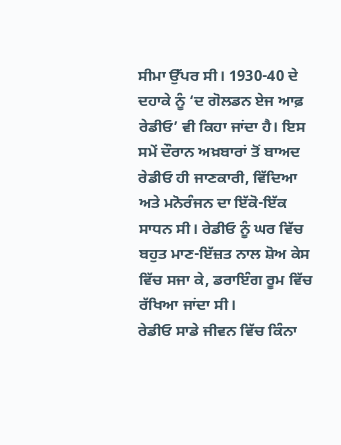ਸੀਮਾ ਉੱਪਰ ਸੀ। 1930-40 ਦੇ ਦਹਾਕੇ ਨੂੰ ‘ਦ ਗੋਲਡਨ ਏਜ ਆਫ਼ ਰੇਡੀਓ’ ਵੀ ਕਿਹਾ ਜਾਂਦਾ ਹੈ। ਇਸ ਸਮੇਂ ਦੌਰਾਨ ਅਖ਼ਬਾਰਾਂ ਤੋਂ ਬਾਅਦ ਰੇਡੀਓ ਹੀ ਜਾਣਕਾਰੀ, ਵਿੱਦਿਆ ਅਤੇ ਮਨੋਰੰਜਨ ਦਾ ਇੱਕੋ-ਇੱਕ ਸਾਧਨ ਸੀ। ਰੇਡੀਓ ਨੂੰ ਘਰ ਵਿੱਚ ਬਹੁਤ ਮਾਣ-ਇੱਜ਼ਤ ਨਾਲ ਸ਼ੋਅ ਕੇਸ ਵਿੱਚ ਸਜਾ ਕੇ, ਡਰਾਇੰਗ ਰੂਮ ਵਿੱਚ ਰੱਖਿਆ ਜਾਂਦਾ ਸੀ।
ਰੇਡੀਓ ਸਾਡੇ ਜੀਵਨ ਵਿੱਚ ਕਿੰਨਾ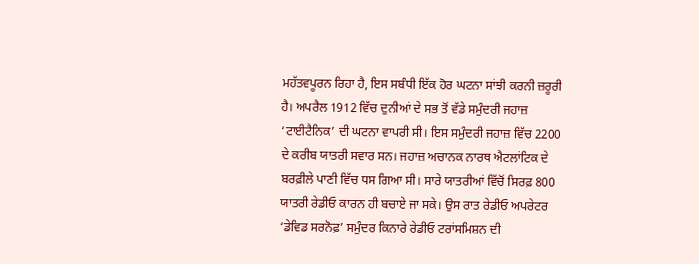ਮਹੱਤਵਪੂਰਨ ਰਿਹਾ ਹੈ, ਇਸ ਸਬੰਧੀ ਇੱਕ ਹੋਰ ਘਟਨਾ ਸਾਂਝੀ ਕਰਨੀ ਜ਼ਰੂਰੀ ਹੈ। ਅਪਰੈਲ 1912 ਵਿੱਚ ਦੁਨੀਆਂ ਦੇ ਸਭ ਤੋਂ ਵੱਡੇ ਸਮੁੰਦਰੀ ਜਹਾਜ਼ ‘ਟਾਈਟੈਨਿਕ’ ਦੀ ਘਟਨਾ ਵਾਪਰੀ ਸੀ। ਇਸ ਸਮੁੰਦਰੀ ਜਹਾਜ਼ ਵਿੱਚ 2200 ਦੇ ਕਰੀਬ ਯਾਤਰੀ ਸਵਾਰ ਸਨ। ਜਹਾਜ਼ ਅਚਾਨਕ ਨਾਰਥ ਐਟਲਾਂਟਿਕ ਦੇ ਬਰਫ਼ੀਲੇ ਪਾਣੀ ਵਿੱਚ ਧਸ ਗਿਆ ਸੀ। ਸਾਰੇ ਯਾਤਰੀਆਂ ਵਿੱਚੋਂ ਸਿਰਫ਼ 800 ਯਾਤਰੀ ਰੇਡੀਓ ਕਾਰਨ ਹੀ ਬਚਾਏ ਜਾ ਸਕੇ। ਉਸ ਰਾਤ ਰੇਡੀਓ ਅਪਰੇਟਰ ‘ਡੇਵਿਡ ਸਰਨੋਫ਼’ ਸਮੁੰਦਰ ਕਿਨਾਰੇ ਰੇਡੀਓ ਟਰਾਂਸਮਿਸ਼ਨ ਦੀ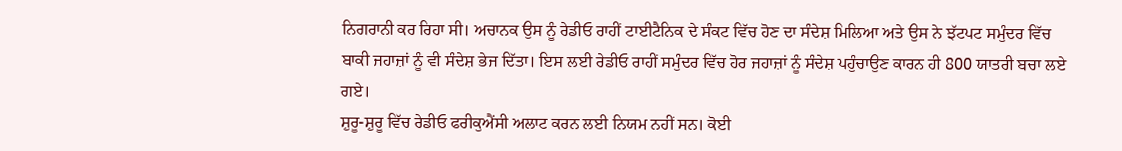ਨਿਗਰਾਨੀ ਕਰ ਰਿਹਾ ਸੀ। ਅਚਾਨਕ ਉਸ ਨੂੰ ਰੇਡੀਓ ਰਾਹੀਂ ਟਾਈਟੈਨਿਕ ਦੇ ਸੰਕਟ ਵਿੱਚ ਹੋਣ ਦਾ ਸੰਦੇਸ਼ ਮਿਲਿਆ ਅਤੇ ਉਸ ਨੇ ਝੱਟਪਟ ਸਮੁੰਦਰ ਵਿੱਚ ਬਾਕੀ ਜਹਾਜ਼ਾਂ ਨੂੰ ਵੀ ਸੰਦੇਸ਼ ਭੇਜ ਦਿੱਤਾ। ਇਸ ਲਈ ਰੇਡੀਓ ਰਾਹੀਂ ਸਮੁੰਦਰ ਵਿੱਚ ਹੋਰ ਜਹਾਜ਼ਾਂ ਨੂੰ ਸੰਦੇਸ਼ ਪਹੁੰਚਾਉਣ ਕਾਰਨ ਹੀ 800 ਯਾਤਰੀ ਬਚਾ ਲਏ ਗਏ।
ਸ਼ੁਰੂ-ਸ਼ੁਰੂ ਵਿੱਚ ਰੇਡੀਓ ਫਰੀਕੁਐਂਸੀ ਅਲਾਟ ਕਰਨ ਲਈ ਨਿਯਮ ਨਹੀਂ ਸਨ। ਕੋਈ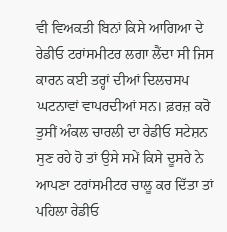ਵੀ ਵਿਅਕਤੀ ਬਿਨਾਂ ਕਿਸੇ ਆਗਿਆ ਦੇ ਰੇਡੀਓ ਟਰਾਂਸਮੀਟਰ ਲਗਾ ਲੈਂਦਾ ਸੀ ਜਿਸ ਕਾਰਨ ਕਈ ਤਰ੍ਹਾਂ ਦੀਆਂ ਦਿਲਚਸਪ ਘਟਨਾਵਾਂ ਵਾਪਰਦੀਆਂ ਸਨ। ਫ਼ਰਜ਼ ਕਰੋ ਤੁਸੀਂ ਅੰਕਲ ਚਾਰਲੀ ਦਾ ਰੇਡੀਓ ਸਟੇਸ਼ਨ ਸੁਣ ਰਹੇ ਹੋ ਤਾਂ ਉਸੇ ਸਮੇਂ ਕਿਸੇ ਦੂਸਰੇ ਨੇ ਆਪਣਾ ਟਰਾਂਸਮੀਟਰ ਚਾਲੂ ਕਰ ਦਿੱਤਾ ਤਾਂ ਪਹਿਲਾ ਰੇਡੀਓ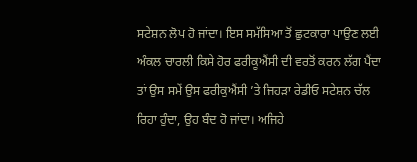ਸਟੇਸ਼ਨ ਲੋਪ ਹੋ ਜਾਂਦਾ। ਇਸ ਸਮੱਸਿਆ ਤੋਂ ਛੁਟਕਾਰਾ ਪਾਉਣ ਲਈ ਅੰਕਲ ਚਾਰਲੀ ਕਿਸੇ ਹੋਰ ਫਰੀਕੂਐਂਸੀ ਦੀ ਵਰਤੋਂ ਕਰਨ ਲੱਗ ਪੈਂਦਾ ਤਾਂ ਉਸ ਸਮੇਂ ਉਸ ਫਰੀਕੁਐਂਸੀ ’ਤੇ ਜਿਹੜਾ ਰੇਡੀਓ ਸਟੇਸ਼ਨ ਚੱਲ ਰਿਹਾ ਹੁੰਦਾ, ਉਹ ਬੰਦ ਹੋ ਜਾਂਦਾ। ਅਜਿਹੇ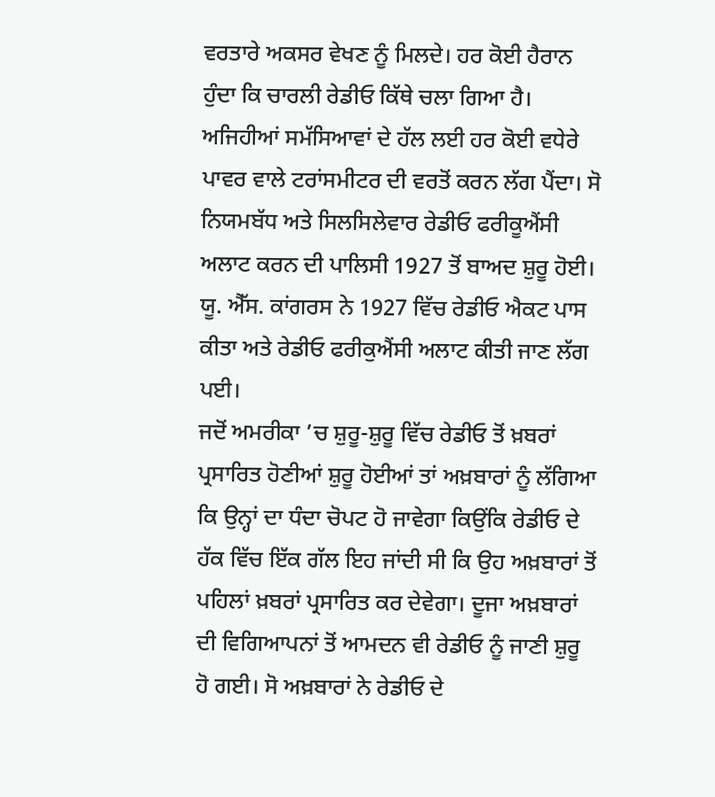ਵਰਤਾਰੇ ਅਕਸਰ ਵੇਖਣ ਨੂੰ ਮਿਲਦੇ। ਹਰ ਕੋਈ ਹੈਰਾਨ ਹੁੰਦਾ ਕਿ ਚਾਰਲੀ ਰੇਡੀਓ ਕਿੱਥੇ ਚਲਾ ਗਿਆ ਹੈ। ਅਜਿਹੀਆਂ ਸਮੱਸਿਆਵਾਂ ਦੇ ਹੱਲ ਲਈ ਹਰ ਕੋਈ ਵਧੇਰੇ ਪਾਵਰ ਵਾਲੇ ਟਰਾਂਸਮੀਟਰ ਦੀ ਵਰਤੋਂ ਕਰਨ ਲੱਗ ਪੈਂਦਾ। ਸੋ ਨਿਯਮਬੱਧ ਅਤੇ ਸਿਲਸਿਲੇਵਾਰ ਰੇਡੀਓ ਫਰੀਕੂਐਂਸੀ ਅਲਾਟ ਕਰਨ ਦੀ ਪਾਲਿਸੀ 1927 ਤੋਂ ਬਾਅਦ ਸ਼ੁਰੂ ਹੋਈ। ਯੂ. ਐੱਸ. ਕਾਂਗਰਸ ਨੇ 1927 ਵਿੱਚ ਰੇਡੀਓ ਐਕਟ ਪਾਸ ਕੀਤਾ ਅਤੇ ਰੇਡੀਓ ਫਰੀਕੁਐਂਸੀ ਅਲਾਟ ਕੀਤੀ ਜਾਣ ਲੱਗ ਪਈ।
ਜਦੋਂ ਅਮਰੀਕਾ ’ਚ ਸ਼ੁਰੂ-ਸ਼ੁਰੂ ਵਿੱਚ ਰੇਡੀਓ ਤੋਂ ਖ਼ਬਰਾਂ ਪ੍ਰਸਾਰਿਤ ਹੋਣੀਆਂ ਸ਼ੁਰੂ ਹੋਈਆਂ ਤਾਂ ਅਖ਼ਬਾਰਾਂ ਨੂੰ ਲੱਗਿਆ ਕਿ ਉਨ੍ਹਾਂ ਦਾ ਧੰਦਾ ਚੋਪਟ ਹੋ ਜਾਵੇਗਾ ਕਿਉਂਕਿ ਰੇਡੀਓ ਦੇ ਹੱਕ ਵਿੱਚ ਇੱਕ ਗੱਲ ਇਹ ਜਾਂਦੀ ਸੀ ਕਿ ਉਹ ਅਖ਼ਬਾਰਾਂ ਤੋਂ ਪਹਿਲਾਂ ਖ਼ਬਰਾਂ ਪ੍ਰਸਾਰਿਤ ਕਰ ਦੇਵੇਗਾ। ਦੂਜਾ ਅਖ਼ਬਾਰਾਂ ਦੀ ਵਿਗਿਆਪਨਾਂ ਤੋਂ ਆਮਦਨ ਵੀ ਰੇਡੀਓ ਨੂੰ ਜਾਣੀ ਸ਼ੁਰੂ ਹੋ ਗਈ। ਸੋ ਅਖ਼ਬਾਰਾਂ ਨੇ ਰੇਡੀਓ ਦੇ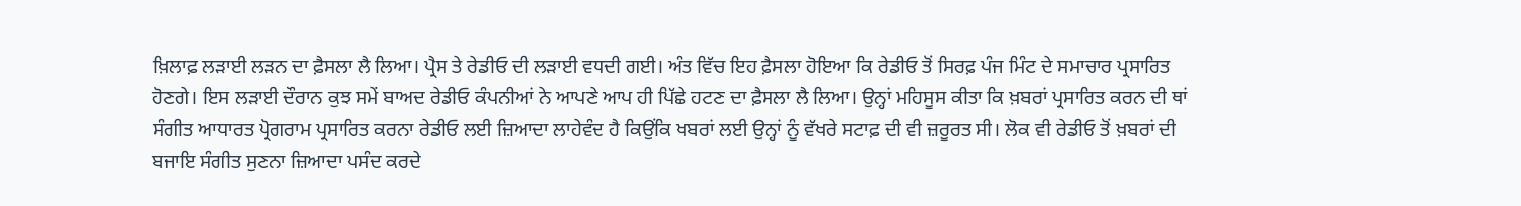ਖ਼ਿਲਾਫ਼ ਲੜਾਈ ਲੜਨ ਦਾ ਫ਼ੈਸਲਾ ਲੈ ਲਿਆ। ਪ੍ਰੈਸ ਤੇ ਰੇਡੀਓ ਦੀ ਲੜਾਈ ਵਧਦੀ ਗਈ। ਅੰਤ ਵਿੱਚ ਇਹ ਫ਼ੈਸਲਾ ਹੋਇਆ ਕਿ ਰੇਡੀਓ ਤੋਂ ਸਿਰਫ਼ ਪੰਜ ਮਿੰਟ ਦੇ ਸਮਾਚਾਰ ਪ੍ਰਸਾਰਿਤ ਹੋਣਗੇ। ਇਸ ਲੜਾਈ ਦੌਰਾਨ ਕੁਝ ਸਮੇਂ ਬਾਅਦ ਰੇਡੀਓ ਕੰਪਨੀਆਂ ਨੇ ਆਪਣੇ ਆਪ ਹੀ ਪਿੱਛੇ ਹਟਣ ਦਾ ਫ਼ੈਸਲਾ ਲੈ ਲਿਆ। ਉਨ੍ਹਾਂ ਮਹਿਸੂਸ ਕੀਤਾ ਕਿ ਖ਼ਬਰਾਂ ਪ੍ਰਸਾਰਿਤ ਕਰਨ ਦੀ ਥਾਂ ਸੰਗੀਤ ਆਧਾਰਤ ਪ੍ਰੋਗਰਾਮ ਪ੍ਰਸਾਰਿਤ ਕਰਨਾ ਰੇਡੀਓ ਲਈ ਜ਼ਿਆਦਾ ਲਾਹੇਵੰਦ ਹੈ ਕਿਉਂਕਿ ਖਬਰਾਂ ਲਈ ਉਨ੍ਹਾਂ ਨੂੰ ਵੱਖਰੇ ਸਟਾਫ਼ ਦੀ ਵੀ ਜ਼ਰੂਰਤ ਸੀ। ਲੋਕ ਵੀ ਰੇਡੀਓ ਤੋਂ ਖ਼ਬਰਾਂ ਦੀ ਬਜਾਇ ਸੰਗੀਤ ਸੁਣਨਾ ਜ਼ਿਆਦਾ ਪਸੰਦ ਕਰਦੇ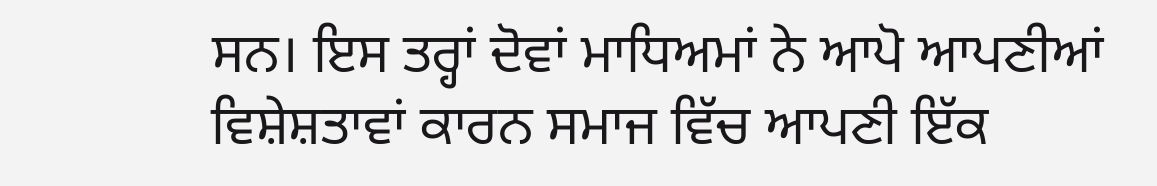ਸਨ। ਇਸ ਤਰ੍ਹਾਂ ਦੋਵਾਂ ਮਾਧਿਅਮਾਂ ਨੇ ਆਪੋ ਆਪਣੀਆਂ ਵਿਸ਼ੇਸ਼ਤਾਵਾਂ ਕਾਰਨ ਸਮਾਜ ਵਿੱਚ ਆਪਣੀ ਇੱਕ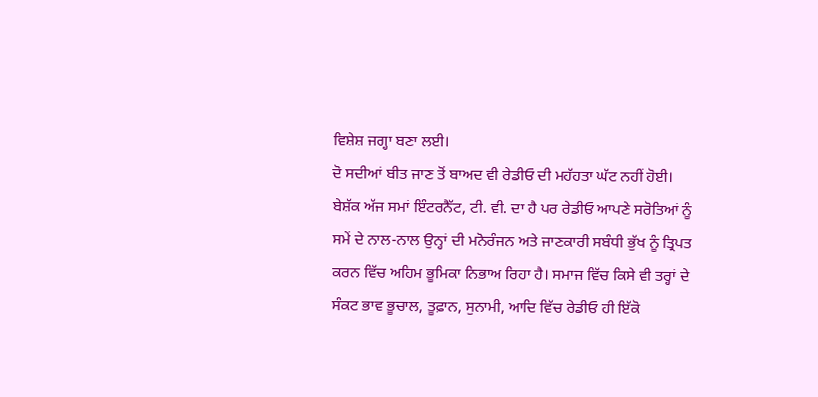ਵਿਸ਼ੇਸ਼ ਜਗ੍ਹਾ ਬਣਾ ਲਈ।
ਦੋ ਸਦੀਆਂ ਬੀਤ ਜਾਣ ਤੋਂ ਬਾਅਦ ਵੀ ਰੇਡੀਓ ਦੀ ਮਹੱਹਤਾ ਘੱਟ ਨਹੀਂ ਹੋਈ। ਬੇਸ਼ੱਕ ਅੱਜ ਸਮਾਂ ਇੰਟਰਨੈੱਟ, ਟੀ. ਵੀ. ਦਾ ਹੈ ਪਰ ਰੇਡੀਓ ਆਪਣੇ ਸਰੋਤਿਆਂ ਨੂੰ ਸਮੇਂ ਦੇ ਨਾਲ-ਨਾਲ ਉਨ੍ਹਾਂ ਦੀ ਮਨੋਰੰਜਨ ਅਤੇ ਜਾਣਕਾਰੀ ਸਬੰਧੀ ਭੁੱਖ ਨੂੰ ਤ੍ਰਿਪਤ ਕਰਨ ਵਿੱਚ ਅਹਿਮ ਭੂਮਿਕਾ ਨਿਭਾਅ ਰਿਹਾ ਹੈ। ਸਮਾਜ ਵਿੱਚ ਕਿਸੇ ਵੀ ਤਰ੍ਹਾਂ ਦੇ ਸੰਕਟ ਭਾਵ ਭੂਚਾਲ, ਤੂਫ਼ਾਨ, ਸੁਨਾਮੀ, ਆਦਿ ਵਿੱਚ ਰੇਡੀਓ ਹੀ ਇੱਕੋ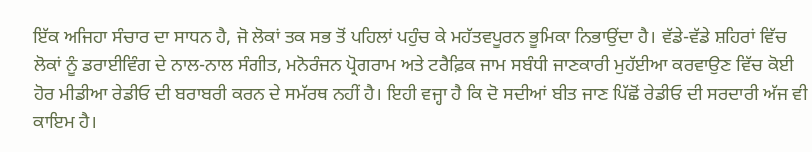ਇੱਕ ਅਜਿਹਾ ਸੰਚਾਰ ਦਾ ਸਾਧਨ ਹੈ, ਜੋ ਲੋਕਾਂ ਤਕ ਸਭ ਤੋਂ ਪਹਿਲਾਂ ਪਹੁੰਚ ਕੇ ਮਹੱਤਵਪੂਰਨ ਭੂਮਿਕਾ ਨਿਭਾਉਂਦਾ ਹੈ। ਵੱਡੇ-ਵੱਡੇ ਸ਼ਹਿਰਾਂ ਵਿੱਚ ਲੋਕਾਂ ਨੂੰ ਡਰਾਈਵਿੰਗ ਦੇ ਨਾਲ-ਨਾਲ ਸੰਗੀਤ, ਮਨੋਰੰਜਨ ਪ੍ਰੋਗਰਾਮ ਅਤੇ ਟਰੈਫ਼ਿਕ ਜਾਮ ਸਬੰਧੀ ਜਾਣਕਾਰੀ ਮੁਹੱਈਆ ਕਰਵਾਉਣ ਵਿੱਚ ਕੋਈ ਹੋਰ ਮੀਡੀਆ ਰੇਡੀਓ ਦੀ ਬਰਾਬਰੀ ਕਰਨ ਦੇ ਸਮੱਰਥ ਨਹੀਂ ਹੈ। ਇਹੀ ਵਜ੍ਹਾ ਹੈ ਕਿ ਦੋ ਸਦੀਆਂ ਬੀਤ ਜਾਣ ਪਿੱਛੋਂ ਰੇਡੀਓ ਦੀ ਸਰਦਾਰੀ ਅੱਜ ਵੀ ਕਾਇਮ ਹੈ।